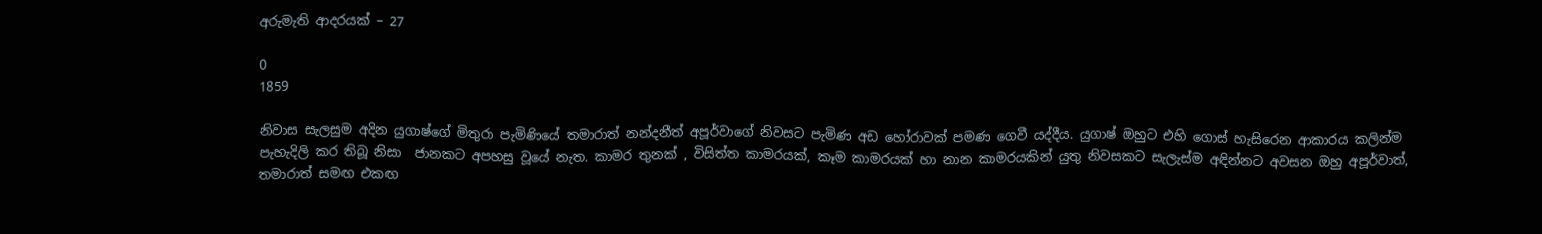අරුමැති ආදරයක් – 27

0
1859

නිවාස සැලසුම අදින යුගාෂ්ගේ මිතුරා පැමිණියේ තමාරාත් නන්දනීත් අපූර්වාගේ නිවසට පැමිණ අඩ හෝරාවක් පමණ ගෙවී යද්දීය. යුගාෂ් ඔහුට එහි ගොස් හැසිරෙන ආකාරය කලින්ම පැහැදිලි කර තිබූ නිසා  ජානකට අපහසු වූයේ නැත. කාමර තුනක් , විසිත්ත කාමරයක්, කෑම කාමරයක් හා නාන කාමරයකින් යුතු නිවසකට සැලැස්ම අඳින්නට අවසන ඔහු අපූර්වාත්, තමාරාත් සමඟ එකඟ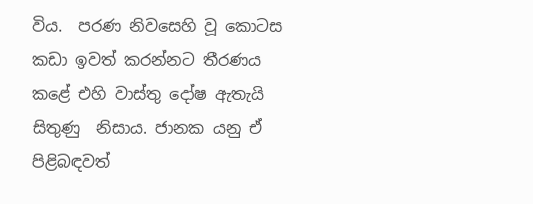විය.  පරණ නිවසෙහි වූ කොටස කඩා ඉවත් කරන්නට තීරණය කළේ එහි වාස්තු දෝෂ ඇතැයි සිතුණු  නිසාය. ජානක යනු ඒ පිළිබඳවත්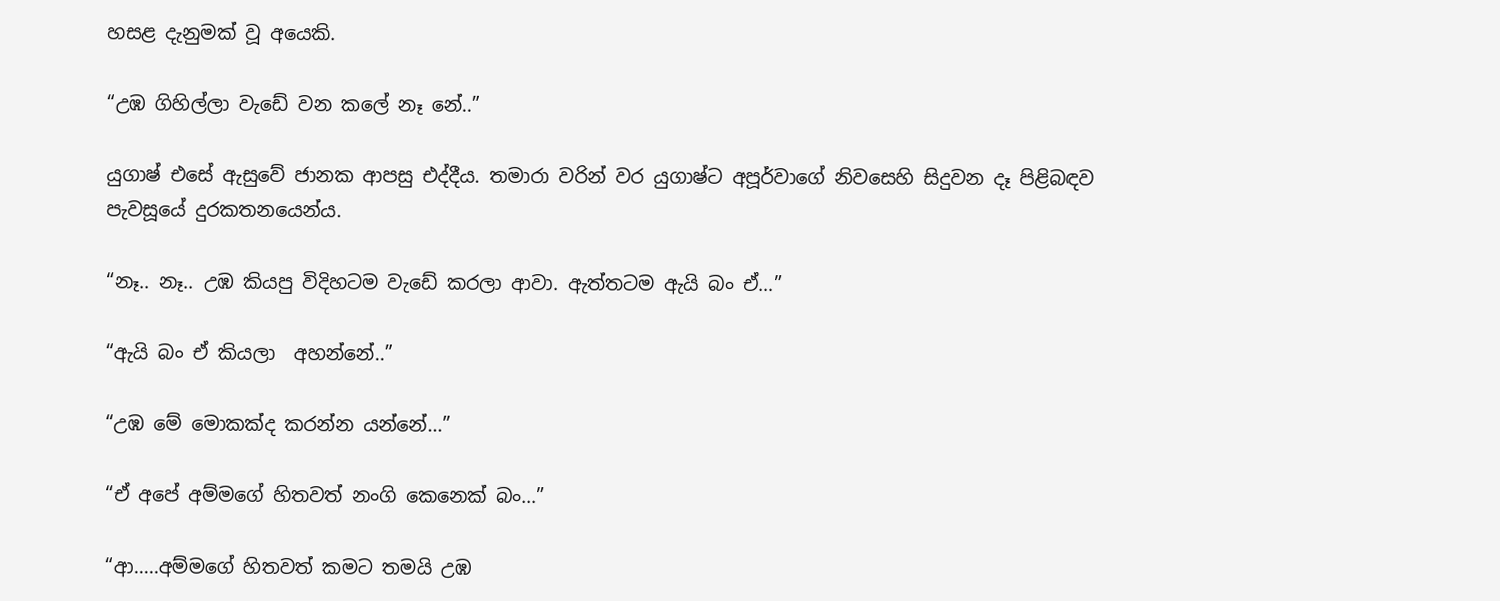හසළ දැනුමක් වූ අයෙකි.

“උඹ ගිහිල්ලා වැඩේ වන කලේ නෑ නේ..”

යුගාෂ් එසේ ඇසුවේ ජානක ආපසු එද්දීය. තමාරා වරින් වර යුගාෂ්ට අපූර්වාගේ නිවසෙහි සිදුවන දෑ පිළිබඳව පැවසූයේ දුරකතනයෙන්ය.

“නෑ.. නෑ.. උඹ කියපු විදිහටම වැඩේ කරලා ආවා. ඇත්තටම ඇයි බං ඒ…”

“ඇයි බං ඒ කියලා  අහන්නේ..”

“උඹ මේ මොකක්ද කරන්න යන්නේ…”

“ඒ අපේ අම්මගේ හිතවත් නංගි කෙනෙක් බං…”

“ආ…..අම්මගේ හිතවත් කමට තමයි උඹ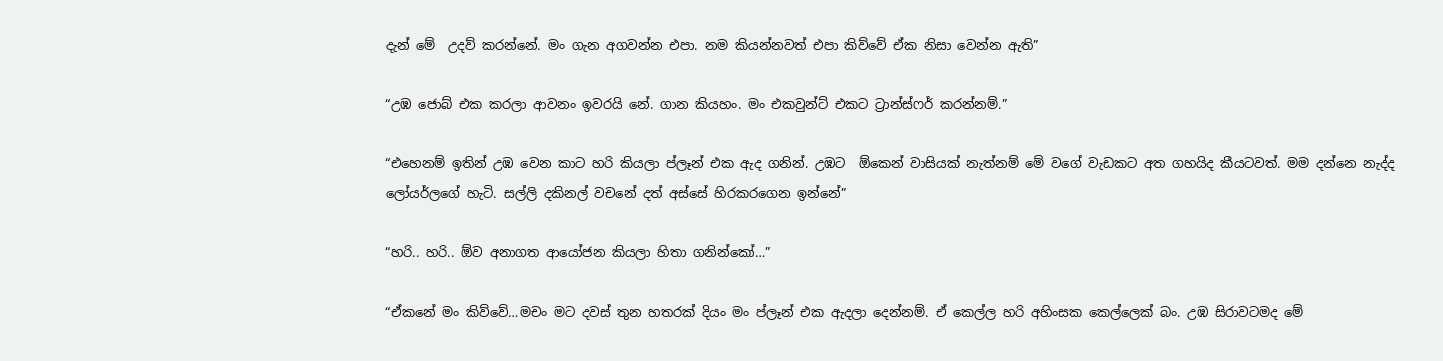දැන් මේ  උදව් කරන්නේ. මං ගැන අගවන්න එපා. නම කියන්නවත් එපා කිව්වේ ඒක නිසා වෙන්න ඇති”

“උඹ ජොබ් එක කරලා ආවනං ඉවරයි නේ. ගාන කියහං. මං එකවුන්ට් එකට ට්‍රාන්ස්ෆර් කරන්නම්.”

“එහෙනම් ඉතින් උඹ වෙන කාට හරි කියලා ප්ලෑන් එක ඇද ගනින්. උඹට  ඕකෙන් වාසියක් නැත්නම් මේ වගේ වැඩකට අත ගහයිද කීයටවත්. මම දන්නෙ නැද්ද ලෝයර්ලගේ හැටි. සල්ලි දකිනල් වචනේ දත් අස්සේ හිරකරගෙන ඉන්නේ”

“හරි.. හරි.. ඕව අනාගත ආයෝජන කියලා හිතා ගනින්කෝ…”

“ඒකනේ මං කිව්වේ…මචං මට දවස් තුන හතරක් දියං මං ප්ලෑන් එක ඇදලා දෙන්නම්. ඒ කෙල්ල හරි අහිංසක කෙල්ලෙක් බං. උඹ සිරාවටමද මේ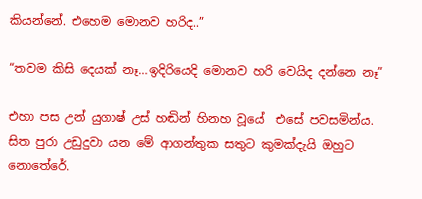කියන්නේ. එහෙම මොනව හරිද..”

“තවම කිසි දෙයක් නෑ…ඉදිරියෙදි මොනව හරි වෙයිද දන්නෙ නෑ”

එහා පස උන් යුගාෂ් උස් හඬින් හිනහ වූයේ  එසේ පවසමින්ය. සිත පුරා උඩුදුවා යන මේ ආගන්තුක සතුට කුමක්දැයි ඔහුට නොතේරේ.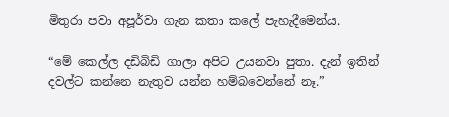මිතුරා පවා අපූර්වා ගැන කතා කලේ පැහැදීමෙන්ය.

“මේ කෙල්ල දඩිබිඩි ගාලා අපිට උයනවා පුතා. දැන් ඉතින් දවල්ට කන්නෙ නැතුව යන්න හම්බවෙන්නේ නෑ.”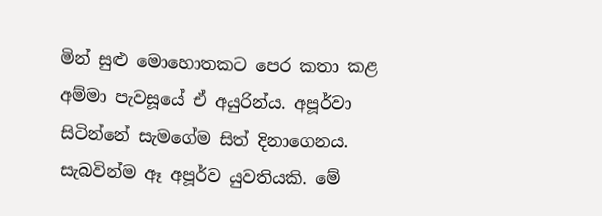මින් සුළු මොහොතකට පෙර කතා කළ අම්මා පැවසූයේ ඒ අයුරින්ය. අපූර්වා  සිටින්නේ සැමගේම සිත් දිනාගෙනය. සැබවින්ම ඈ අපූර්ව යුවතියකි. මේ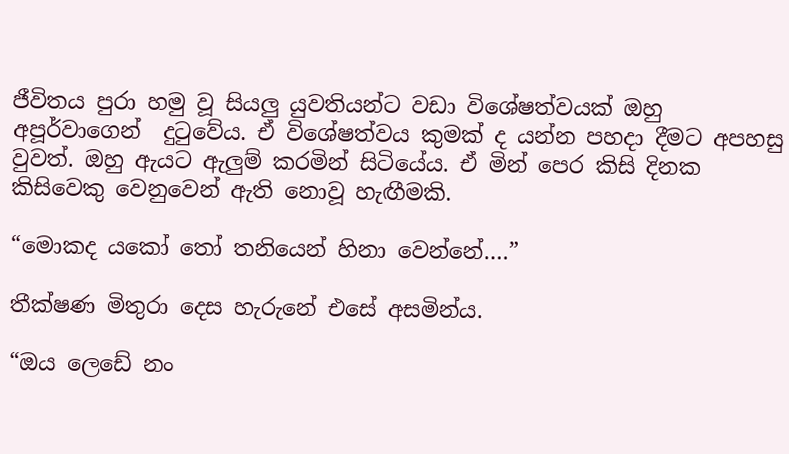ජීවිතය පුරා හමු වූ සියලු යුවතියන්ට වඩා විශේෂත්වයක් ඔහු අපූර්වාගෙන්  දුටුවේය. ඒ විශේෂත්වය කුමක් ද යන්න පහදා දීමට අපහසු වුවත්. ඔහු ඇයට ඇලුම් කරමින් සිටියේය. ඒ මින් පෙර කිසි දිනක කිසිවෙකු වෙනුවෙන් ඇති නොවූ හැඟීමකි.

“මොකද යකෝ තෝ තනියෙන් හිනා වෙන්නේ….”

තීක්ෂණ මිතුරා දෙස හැරුනේ එසේ අසමින්ය.

“ඔය ලෙඩේ නං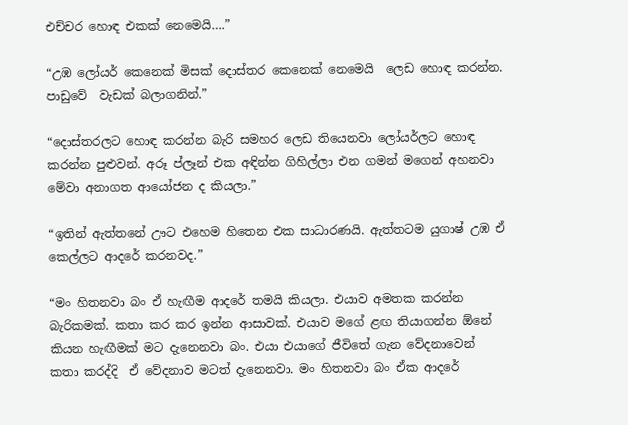එච්චර හොඳ එකක් නෙමෙයි….”

“උඹ ලෝයර් කෙනෙක් මිසක් දොස්තර කෙනෙක් නෙමෙයි  ලෙඩ හොඳ කරන්න. පාඩුවේ  වැඩක් බලාගනින්.”

“දොස්තරලට හොඳ කරන්න බැරි සමහර ලෙඩ තියෙනවා ලෝයර්ලට හොඳ කරන්න පුළුවන්. අරූ ප්ලෑන් එක අඳින්න ගිහිල්ලා එන ගමන් මගෙන් අහනවා මේවා අනාගත ආයෝජන ද කියලා.”

“ඉතින් ඇත්තනේ ඌට එහෙම හිතෙන එක සාධාරණයි. ඇත්තටම යුගාෂ් උඹ ඒ  කෙල්ලට ආදරේ කරනවද.”

“මං හිතනවා බං ඒ හැඟීම ආදරේ තමයි කියලා. එයාව අමතක කරන්න බැරිකමක්. කතා කර කර ඉන්න ආසාවක්. එයාව මගේ ළඟ තියාගන්න ඕනේ කියන හැඟීමක් මට දැනෙනවා බං. එයා එයාගේ ජීවිතේ ගැන වේදනාවෙන් කතා කරද්දි  ඒ වේදනාව මටත් දැනෙනවා. මං හිතනවා බං ඒක ආදරේ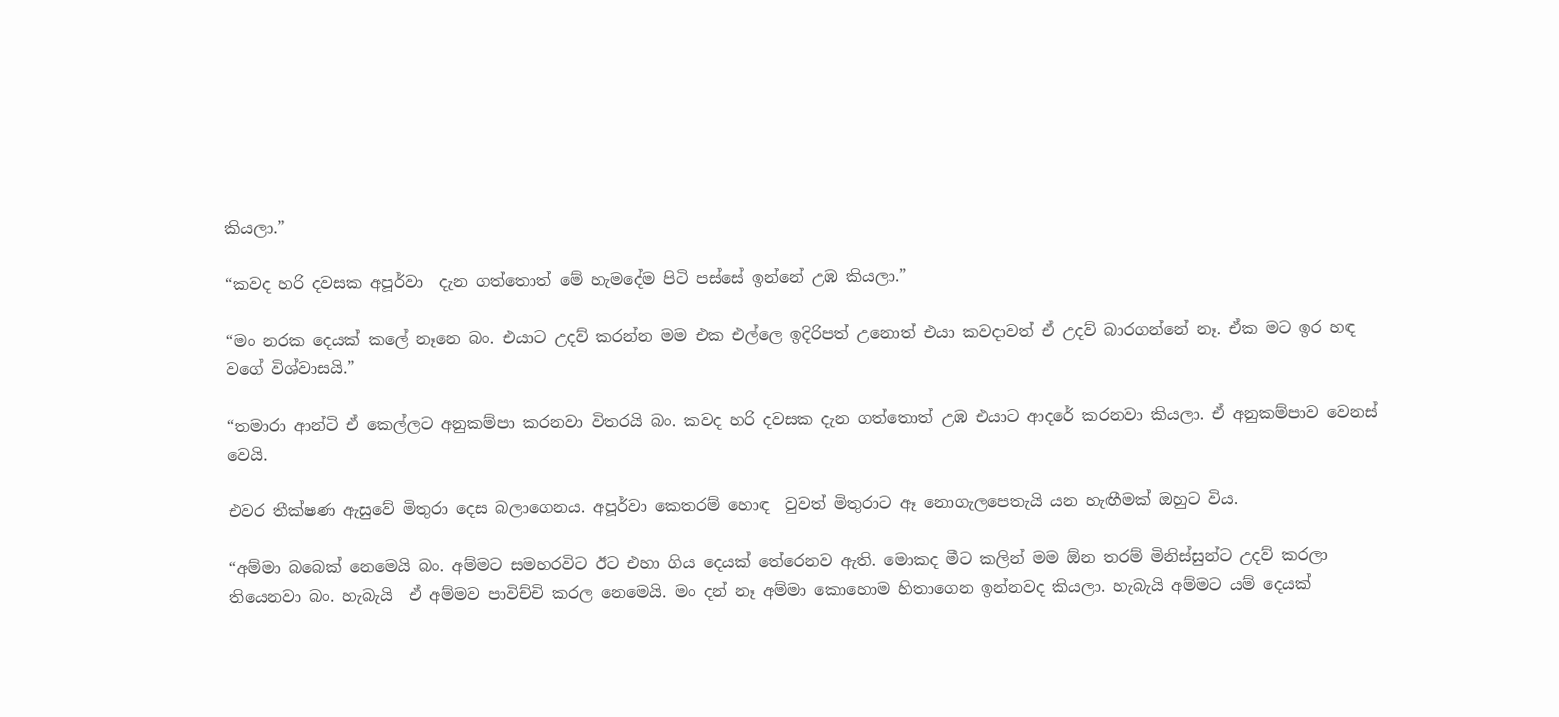කියලා.”

“කවද හරි දවසක අපූර්වා  දැන ගත්තොත් මේ හැමදේම පිටි පස්සේ ඉන්නේ උඹ කියලා.”

“මං නරක දෙයක් කලේ නෑනෙ බං. එයාට උදව් කරන්න මම එක එල්ලෙ ඉදිරිපත් උනොත් එයා කවදාවත් ඒ උදව් බාරගන්නේ නෑ. ඒක මට ඉර හඳ වගේ විශ්වාසයි.”

“තමාරා ආන්ටි ඒ කෙල්ලට අනුකම්පා කරනවා විතරයි බං. කවද හරි දවසක දැන ගත්තොත් උඹ එයාට ආදරේ කරනවා කියලා. ඒ අනුකම්පාව වෙනස් වෙයි.

එවර තීක්ෂණ ඇසුවේ මිතුරා දෙස බලාගෙනය. අපූර්වා කෙතරම් හොඳ  වුවත් මිතුරාට ඈ නොගැලපෙතැයි යන හැඟීමක් ඔහුට විය.

“අම්මා බබෙක් නෙමෙයි බං. අම්මට සමහරවිට ඊට එහා ගිය දෙයක් තේරෙනව ඇති. මොකද මීට කලින් මම ඕන තරම් මිනිස්සුන්ට උදව් කරලා තියෙනවා බං. හැබැයි  ඒ අම්මව පාවිච්චි කරල නෙමෙයි. මං දන් නෑ අම්මා කොහොම හිතාගෙන ඉන්නවද කියලා. හැබැයි අම්මට යම් දෙයක්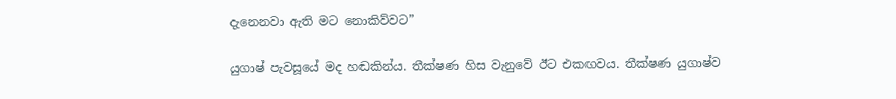දැනෙනවා ඇති මට නොකිව්වට”

යුගාෂ් පැවසූයේ මද හඬකින්ය. තීක්ෂණ හිස වැනුවේ ඊට එකඟවය. තීක්ෂණ යුගාෂ්ව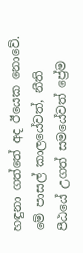හඳුනා ගත්තේ අද ඊයෙක නොවේ. මේ පාසල් කාලයේවත්, නීති පීඨයේ උගත් සමයේවත් ප්‍රේම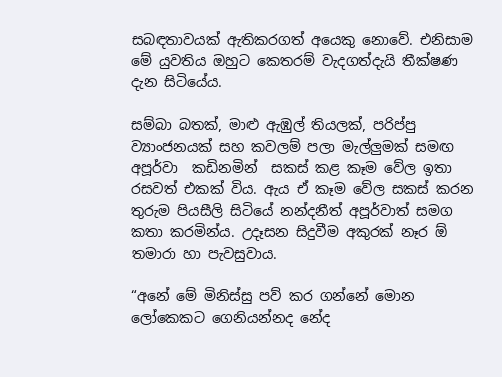සබඳතාවයක් ඇතිකරගත් අයෙකු නොවේ. එනිසාම මේ යුවතිය ඔහුට කෙතරම් වැදගත්දැයි තීක්ෂණ දැන සිටියේය.

සම්බා බතක්, මාළු ඇඹුල් තියලක්, පරිප්පු ව්‍යාංජනයක් සහ කවලම් පලා මැල්ලුමක් සමඟ  අපූර්වා  කඩිනමින්  සකස් කළ කෑම වේල ඉතා රසවත් එකක් විය. ඇය ඒ කෑම වේල සකස් කරන තුරුම පියසීලි සිටියේ නන්දනීත් අපූර්වාත් සමග කතා කරමින්ය. උදෑසන සිදුවීම අකුරක් නෑර ඕ තමාරා හා පැවසුවාය.

“අනේ මේ මිනිස්සු පව් කර ගන්නේ මොන ලෝකෙකට ගෙනියන්නද නේද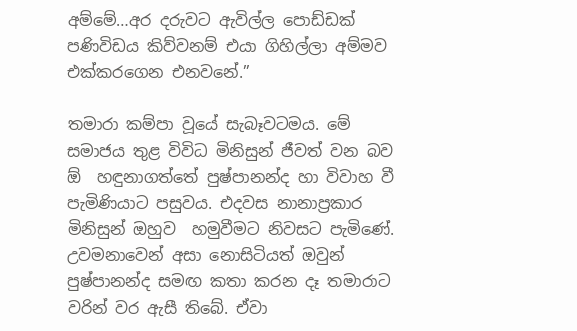අම්මේ…අර දරුවට ඇවිල්ල පොඩ්ඩක් පණිවිඩය කිව්වනම් එයා ගිහිල්ලා අම්මව එක්කරගෙන එනවනේ.”

තමාරා කම්පා වූයේ සැබෑවටමය. මේ සමාජය තුළ විවිධ මිනිසුන් ජීවත් වන බව ඕ  හඳුනාගත්තේ පුෂ්පානන්ද හා විවාහ වී පැමිණියාට පසුවය. එදවස නානාප්‍රකාර මිනිසුන් ඔහුව  හමුවීමට නිවසට පැමිණේ. උවමනාවෙන් අසා නොසිටියත් ඔවුන් පුෂ්පානන්ද සමඟ කතා කරන දෑ තමාරාට වරින් වර ඇසී තිබේ. ඒවා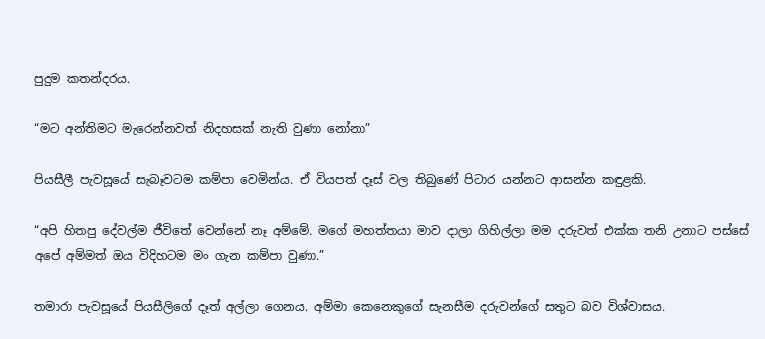පුදුම කතන්දරය.

“මට අන්තිමට මැරෙන්නවත් නිදහසක් නැති වුණා නෝනා”

පියසීලී පැවසූයේ සැබෑවටම කම්පා වෙමින්ය. ඒ වියපත් දෑස් වල තිබුණේ පිටාර යන්නට ආසන්න කඳුළකි.

“අපි හිතපු දේවල්ම ජීවිතේ වෙන්නේ නෑ අම්මේ. මගේ මහත්තයා මාව දාලා ගිහිල්ලා මම දරුවත් එක්ක තනි උනාට පස්සේ අපේ අම්මත් ඔය විදිහටම මං ගැන කම්පා වුණා.”

තමාරා පැවසූයේ පියසීලිගේ දෑත් අල්ලා ගෙනය. අම්මා කෙනෙකුගේ සැනසීම දරුවන්ගේ සතුට බව විශ්වාසය.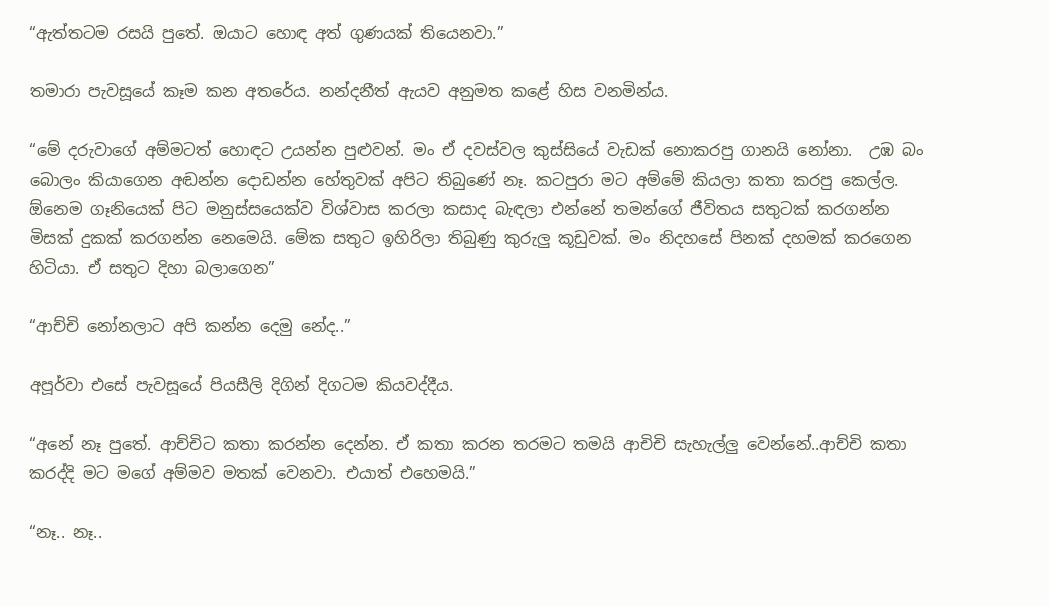“ඇත්තටම රසයි පුතේ. ඔයාට හොඳ අත් ගුණයක් තියෙනවා.”

තමාරා පැවසූයේ කෑම කන අතරේය. නන්දනීත් ඇයව අනුමත කළේ හිස වනමින්ය.

“මේ දරුවාගේ අම්මටත් හොඳට උයන්න පුළුවන්. මං ඒ දවස්වල කුස්සියේ වැඩක් නොකරපු ගානයි නෝනා.  උඹ බං බොලං කියාගෙන අඬන්න දොඩන්න හේතුවක් අපිට තිබුණේ නෑ. කටපුරා මට අම්මේ කියලා කතා කරපු කෙල්ල. ඕනෙම ගෑනියෙක් පිට මනුස්සයෙක්ව විශ්වාස කරලා කසාද බැඳලා එන්නේ තමන්ගේ ජීවිතය සතුටක් කරගන්න මිසක් දුකක් කරගන්න නෙමෙයි. මේක සතුට ඉහිරිලා තිබුණු කුරුලු කූඩුවක්. මං නිදහසේ පිනක් දහමක් කරගෙන හිටියා. ඒ සතුට දිහා බලාගෙන”

“ආච්චි නෝනලාට අපි කන්න දෙමු නේද..”

අපූර්වා එසේ පැවසූයේ පියසීලි දිගින් දිගටම කියවද්දීය.

“අනේ නෑ පුතේ. ආච්චිට කතා කරන්න දෙන්න. ඒ කතා කරන තරමට තමයි ආචිචි සැහැල්ලු වෙන්නේ..ආච්චි කතා කරද්දි මට මගේ අම්මව මතක් වෙනවා. එයාත් එහෙමයි.”

“නෑ.. නෑ..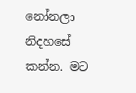නෝනලා නිදහසේ කන්න. මට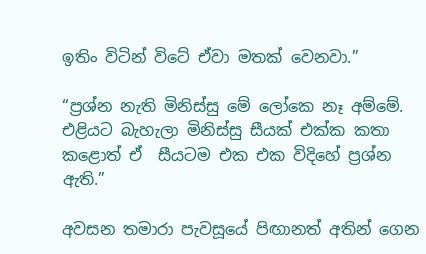ඉතිං විටින් විටේ ඒවා මතක් වෙනවා.”

“ප්‍රශ්න නැති මිනිස්සු මේ ලෝකෙ නෑ අම්මේ. එළියට බැහැලා මිනිස්සු සීයක් එක්ක කතා කළොත් ඒ  සීයටම එක එක විදිහේ ප්‍රශ්න ඇති.”

අවසන තමාරා පැවසූයේ පිඟානත් අතින් ගෙන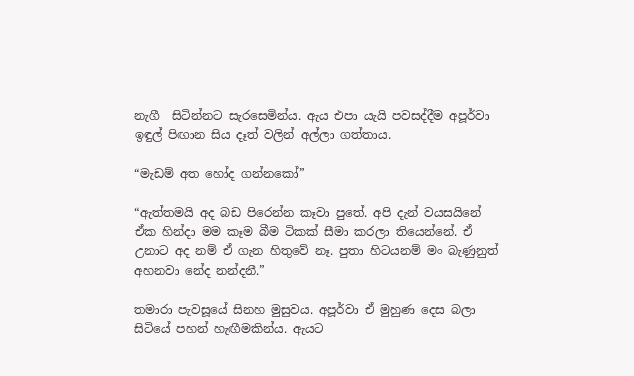නැගී  සිටින්නට සැරසෙමින්ය. ඇය එපා යැයි පවසද්දීම අපූර්වා  ඉඳුල් පිඟාන සිය දෑත් වලින් අල්ලා ගත්තාය.

“මැඩම් අත හෝද ගන්නකෝ”

“ඇත්තමයි අද බඩ පිරෙන්න කෑවා පුතේ. අපි දැන් වයසයිනේ  ඒක හින්දා මම කෑම බීම ටිකක් සීමා කරලා තියෙන්නේ. ඒ උනාට අද නම් ඒ ගැන හිතුවේ නෑ. පුතා හිටයනම් මං බැණුනුත් අහනවා නේද නන්දනී.”

තමාරා පැවසූයේ සිනහ මුසුවය. අපූර්වා ඒ මුහුණ දෙස බලා සිටියේ පහන් හැඟීමකින්ය. ඇයට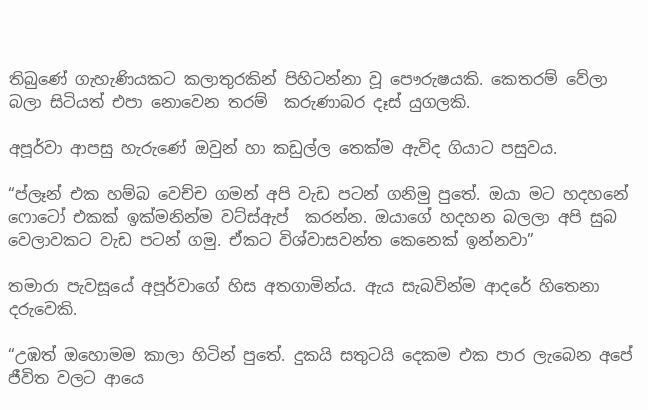තිබුණේ ගැහැණියකට කලාතුරකින් පිහිටන්නා වූ පෞරුෂයකි. කෙතරම් වේලා බලා සිටියත් එපා නොවෙන තරම්  කරුණාබර දෑස් යුගලකි.

අපූර්වා ආපසු හැරුණේ ඔවුන් හා කඩුල්ල තෙක්ම ඇවිද ගියාට පසුවය.

“ප්ලෑන් එක හම්බ වෙච්ච ගමන් අපි වැඩ පටන් ගනිමු පුතේ. ඔයා මට හදහනේ ෆොටෝ එකක් ඉක්මනින්ම වට්ස්ඇප්  කරන්න. ඔයාගේ හදහන බලලා අපි සුබ වෙලාවකට වැඩ පටන් ගමු. ඒකට විශ්වාසවන්ත කෙනෙක් ඉන්නවා”

තමාරා පැවසූයේ අපූර්වාගේ හිස අතගාමින්ය. ඇය සැබවින්ම ආදරේ හිතෙනා දරුවෙකි.

“උඹත් ඔහොමම කාලා හිටින් පුතේ. දුකයි සතුටයි දෙකම එක පාර ලැබෙන අපේ ජීවිත වලට ආයෙ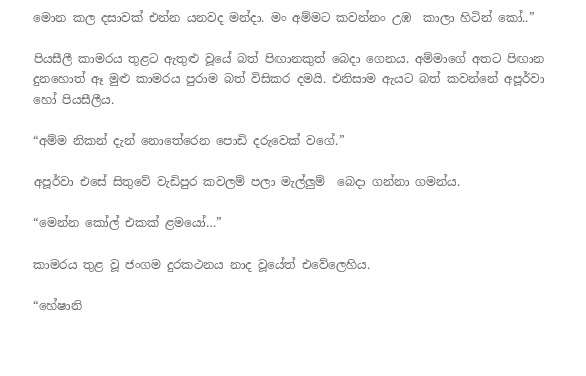මොන කල දසාවක් එන්න යනවද මන්දා. මං අම්මට කවන්නං උඹ  කාලා හිටින් කෝ..”

පියසීලී කාමරය තුළට ඇතුළු වූයේ බත් පිඟානකුත් බෙදා ගෙනය. අම්මාගේ අතට පිඟාන දුනහොත් ඈ මුළු කාමරය පුරාම බත් විසිකර දමයි. එනිසාම ඇයට බත් කවන්නේ අපූර්වා හෝ පියසීලීය.

“අම්ම නිකන් දැන් නොතේරෙන පොඩි දරුවෙක් වගේ.”

අපූර්වා එසේ සිතුවේ වැඩිපුර කවලම් පලා මැල්ලුම්  බෙදා ගන්නා ගමන්ය.

“මෙන්න කෝල් එකක් ළමයෝ…”

කාමරය තුළ වූ ජංගම දුරකථනය නාද වූයේත් එවේලෙහිය.

“හේෂානි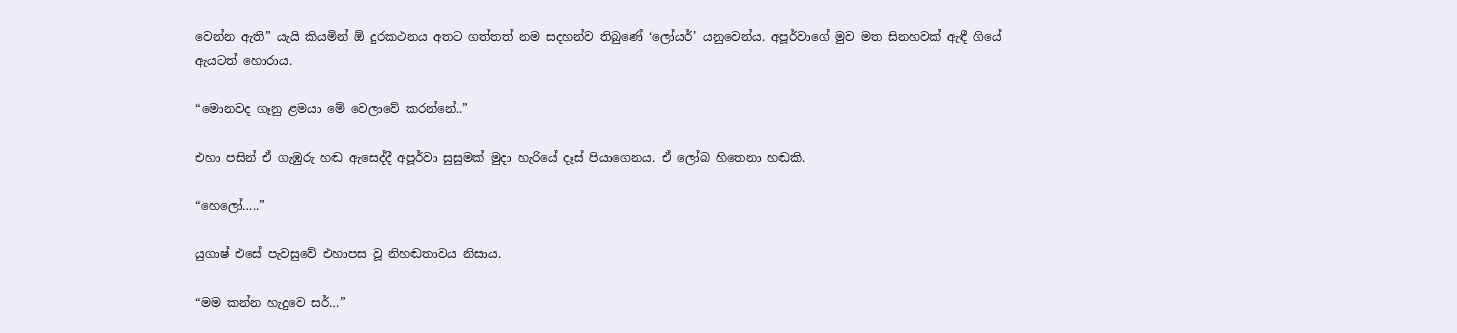වෙන්න ඇති” යැයි කියමින් ඕ දුරකථනය අතට ගත්තත් නම සදහන්ව තිබුණේ ‘ලෝයර්’ යනුවෙන්ය. අපූර්වාගේ මුව මත සිනහවක් ඇඳී ගියේ ඇයටත් හොරාය.

“මොනවද ගෑනු ළමයා මේ වෙලාවේ කරන්නේ..”

එහා පසින් ඒ ගැඹුරු හඬ ඇසෙද්දී අපූර්වා සුසුමක් මුදා හැරියේ දෑස් පියාගෙනය. ඒ ලෝබ හිතෙනා හඬකි.

“හෙලෝ…..”

යුගාෂ් එසේ පැවසුවේ එහාපස වූ නිහඬතාවය නිසාය.

“මම කන්න හැදුවෙ සර්…”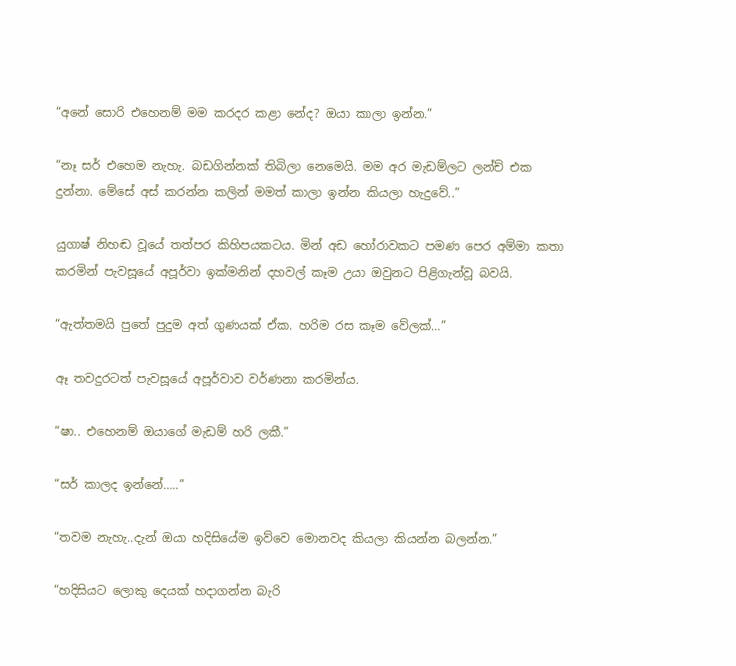“අනේ සොරි එහෙනම් මම කරදර කළා නේද? ඔයා කාලා ඉන්න.”

“නෑ සර් එහෙම නැහැ. බඩගින්නක් තිබිලා නෙමෙයි. මම අර මැඩම්ලට ලන්ච් එක දුන්නා. මේසේ අස් කරන්න කලින් මමත් කාලා ඉන්න කියලා හැදුවේ..”

යුගාෂ් නිහඬ වූයේ තත්පර කිහිපයකටය. මින් අඩ හෝරාවකට පමණ පෙර අම්මා කතා කරමින් පැවසූයේ අපූර්වා ඉක්මනින් දහවල් කෑම උයා ඔවුනට පිළිගැන්වූ බවයි.

“ඇත්තමයි පුතේ පුදුම අත් ගුණයක් ඒක. හරිම රස කෑම වේලක්…”

ඈ තවදුරටත් පැවසූයේ අපූර්වාව වර්ණනා කරමින්ය.

“ෂා.. එහෙනම් ඔයාගේ මැඩම් හරි ලකී.”

“සර් කාලද ඉන්නේ…..”

“තවම නැහැ..දැන් ඔයා හදිසියේම ඉව්වෙ මොනවද කියලා කියන්න බලන්න.”

“හදිසියට ලොකු දෙයක් හදාගන්න බැරි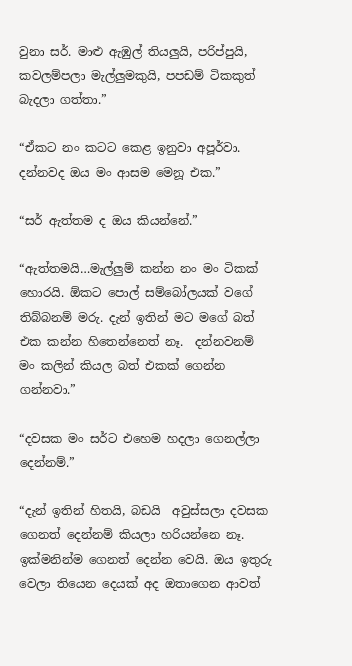වුනා සර්. මාළු ඇඹුල් තියලුයි, පරිප්පුයි, කවලම්පලා මැල්ලුමකුයි, පපඩම් ටිකකුත් බැදලා ගත්තා.”

“ඒකට නං කටට කෙළ ඉනුවා අපූර්වා. දන්නවද ඔය මං ආසම මෙනූ එක.”

“සර් ඇත්තම ද ඔය කියන්නේ.”

“ඇත්තමයි…මැල්ලුම් කන්න නං මං ටිකක් හොරයි. ඕකට පොල් සම්බෝලයක් වගේ තිබ්බනම් මරු. දැන් ඉතින් මට මගේ බත් එක කන්න හිතෙන්නෙත් නෑ.  දන්නවනම්  මං කලින් කියල බත් එකක් ගෙන්න ගන්නවා.”

“දවසක මං සර්ට එහෙම හදලා ගෙනල්ලා දෙන්නම්.”

“දැන් ඉතින් හිතයි, බඩයි  අවුස්සලා දවසක ගෙනත් දෙන්නම් කියලා හරියන්නෙ නෑ. ඉක්මනින්ම ගෙනත් දෙන්න වෙයි. ඔය ඉතුරු වෙලා තියෙන දෙයක් අද ඔතාගෙන ආවත්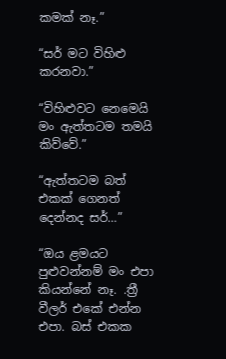කමක් නෑ.”

“සර් මට විහිළු කරනවා.”

“විහිළුවට නෙමෙයි මං ඇත්තටම තමයි කිව්වේ.”

“ඇත්තටම බත් එකක් ගෙනත් දෙන්නද සර්…”

“ඔය ළමයට පුළුවන්නම් මං එපා කියන්නේ නෑ. .ත්‍රී වීලර් එකේ එන්න එපා. බස් එකක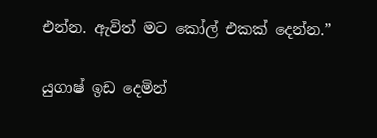එන්න. ඇවිත් මට කෝල් එකක් දෙන්න.”

යුගාෂ් ඉඩ දෙමින්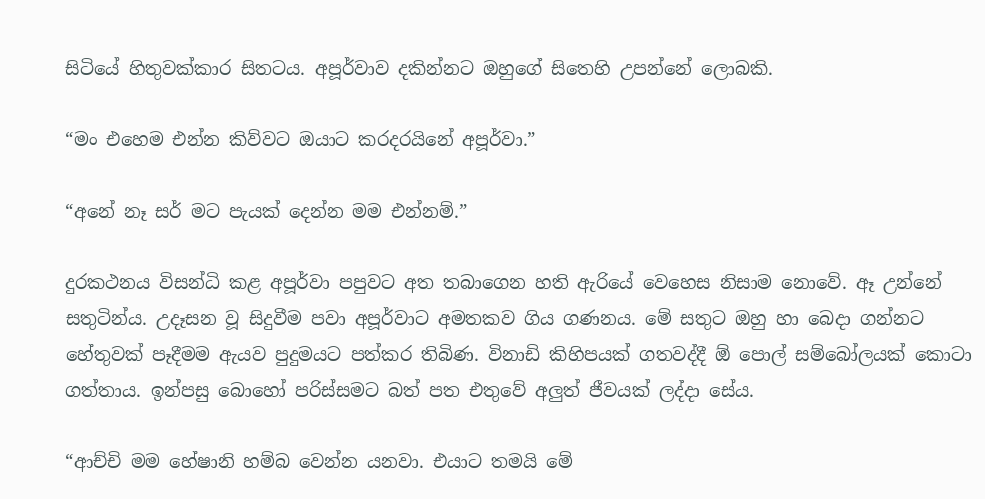සිටියේ හිතුවක්කාර සිතටය. අපූර්වාව දකින්නට ඔහුගේ සිතෙහි උපන්නේ ලොබකි.

“මං එහෙම එන්න කිව්වට ඔයාට කරදරයිනේ අපූර්වා.”

“අනේ නෑ සර් මට පැයක් දෙන්න මම එන්නම්.”

දුරකථනය විසන්ධි කළ අපූර්වා පපුවට අත තබාගෙන හති ඇරියේ වෙහෙස නිසාම නොවේ. ඈ උන්නේ සතුටින්ය. උදෑසන වූ සිදුවීම පවා අපූර්වාට අමතකව ගිය ගණනය. මේ සතුට ඔහු හා බෙදා ගන්නට හේතුවක් පෑදීමම ඇයව පුදුමයට පත්කර තිබිණ. විනාඩි කිහිපයක් ගතවද්දී ඕ පොල් සම්බෝලයක් කොටා ගත්තාය. ඉන්පසු බොහෝ පරිස්සමට බත් පත එතුවේ අලුත් ජීවයක් ලද්දා සේය.

“ආච්චි මම හේෂානි හම්බ වෙන්න යනවා. එයාට තමයි මේ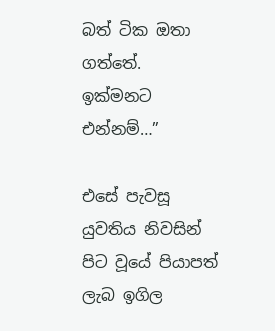බත් ටික ඔතා ගත්තේ.  ඉක්මනට එන්නම්…”

එසේ පැවසූ යුවතිය නිවසින් පිට වූයේ පියාපත් ලැබ ඉගිල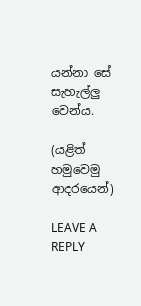යන්නා සේ සැහැල්ලු වෙන්ය.

(යළිත් හමුවෙමු ආදරයෙන්)

LEAVE A REPLY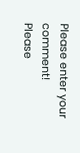Please enter your comment!
Please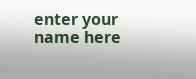enter your name here